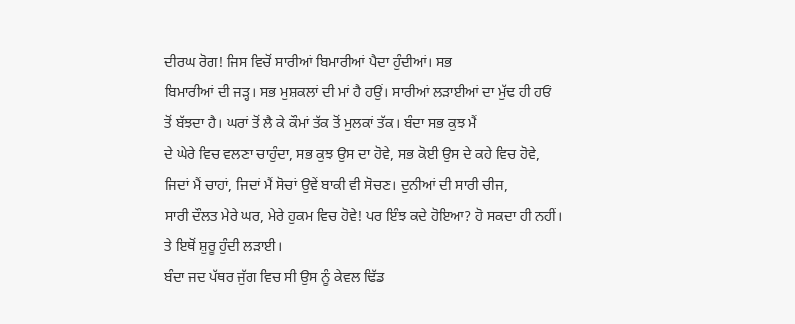ਦੀਰਘ ਰੋਗ! ਜਿਸ ਵਿਚੋਂ ਸਾਰੀਆਂ ਬਿਮਾਰੀਆਂ ਪੈਦਾ ਹੁੰਦੀਆਂ। ਸਭ
ਬਿਮਾਰੀਆਂ ਦੀ ਜੜ੍ਹ। ਸਭ ਮੁਸ਼ਕਲਾਂ ਦੀ ਮਾਂ ਹੈ ਹਉਂ। ਸਾਰੀਆਂ ਲੜਾਈਆਂ ਦਾ ਮੁੱਢ ਹੀ ਹਓਂ
ਤੋਂ ਬੱਝਦਾ ਹੈ। ਘਰਾਂ ਤੋਂ ਲੈ ਕੇ ਕੌਮਾਂ ਤੱਕ ਤੋਂ ਮੁਲਕਾਂ ਤੱਕ। ਬੰਦਾ ਸਭ ਕੁਝ ਮੈਂ
ਦੇ ਘੇਰੇ ਵਿਚ ਵਲਣਾ ਚਾਹੁੰਦਾ, ਸਭ ਕੁਝ ਉਸ ਦਾ ਹੋਵੇ, ਸਭ ਕੋਈ ਉਸ ਦੇ ਕਹੇ ਵਿਚ ਹੋਵੇ,
ਜਿਦਾਂ ਮੈਂ ਚਾਹਾਂ, ਜਿਦਾਂ ਮੈਂ ਸੋਚਾਂ ਉਵੇਂ ਬਾਕੀ ਵੀ ਸੋਚਣ। ਦੁਨੀਆਂ ਦੀ ਸਾਰੀ ਚੀਜ,
ਸਾਰੀ ਦੌਲਤ ਮੇਰੇ ਘਰ, ਮੇਰੇ ਹੁਕਮ ਵਿਚ ਹੋਵੇ! ਪਰ ਇੰਝ ਕਦੇ ਹੋਇਆ? ਹੋ ਸਕਦਾ ਹੀ ਨਹੀਂ।
ਤੇ ਇਥੋਂ ਸ਼ੁਰੂ ਹੁੰਦੀ ਲੜਾਈ।
ਬੰਦਾ ਜਦ ਪੱਥਰ ਜੁੱਗ ਵਿਚ ਸੀ ਉਸ ਨੂੰ ਕੇਵਲ ਢਿੱਡ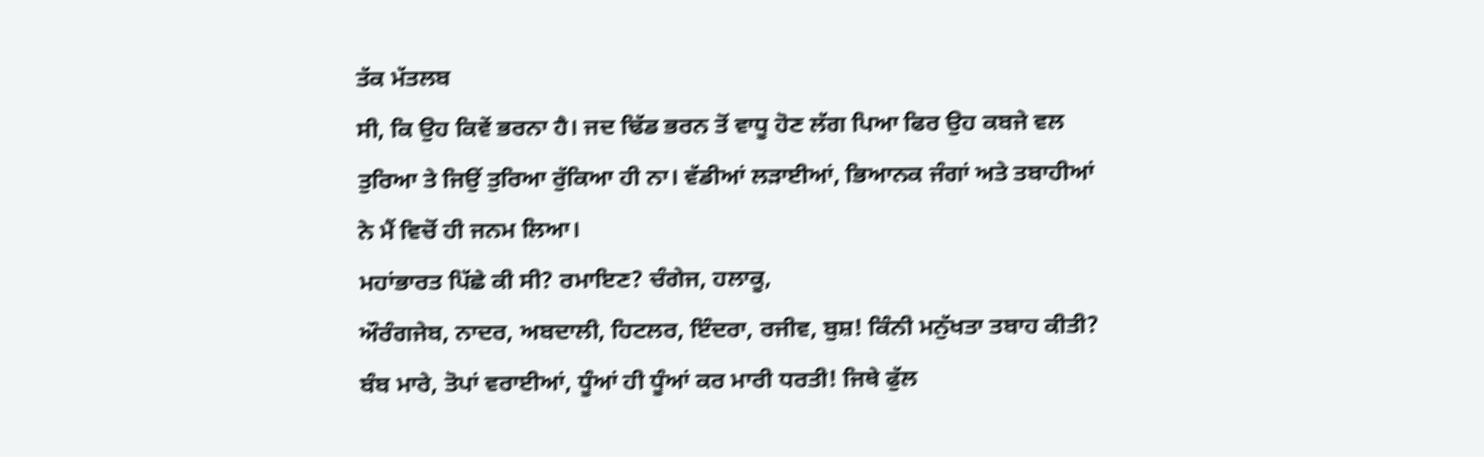ਤੱਕ ਮੱਤਲਬ
ਸੀ, ਕਿ ਉਹ ਕਿਵੇਂ ਭਰਨਾ ਹੈ। ਜਦ ਢਿੱਡ ਭਰਨ ਤੋਂ ਵਾਧੂ ਹੋਣ ਲੱਗ ਪਿਆ ਫਿਰ ਉਹ ਕਬਜੇ ਵਲ
ਤੁਰਿਆ ਤੇ ਜਿਉਂ ਤੁਰਿਆ ਰੁੱਕਿਆ ਹੀ ਨਾ। ਵੱਡੀਆਂ ਲੜਾਈਆਂ, ਭਿਆਨਕ ਜੰਗਾਂ ਅਤੇ ਤਬਾਹੀਆਂ
ਨੇ ਮੈਂ ਵਿਚੋਂ ਹੀ ਜਨਮ ਲਿਆ।
ਮਹਾਂਭਾਰਤ ਪਿੱਛੇ ਕੀ ਸੀ? ਰਮਾਇਣ? ਚੰਗੇਜ, ਹਲਾਕੂ,
ਔਰੰਗਜੇਬ, ਨਾਦਰ, ਅਬਦਾਲੀ, ਹਿਟਲਰ, ਇੰਦਰਾ, ਰਜੀਵ, ਬੁਸ਼! ਕਿੰਨੀ ਮਨੁੱਖਤਾ ਤਬਾਹ ਕੀਤੀ?
ਬੰਬ ਮਾਰੇ, ਤੋਪਾਂ ਵਰਾਈਆਂ, ਧੂੰਆਂ ਹੀ ਧੂੰਆਂ ਕਰ ਮਾਰੀ ਧਰਤੀ! ਜਿਥੇ ਫੁੱਲ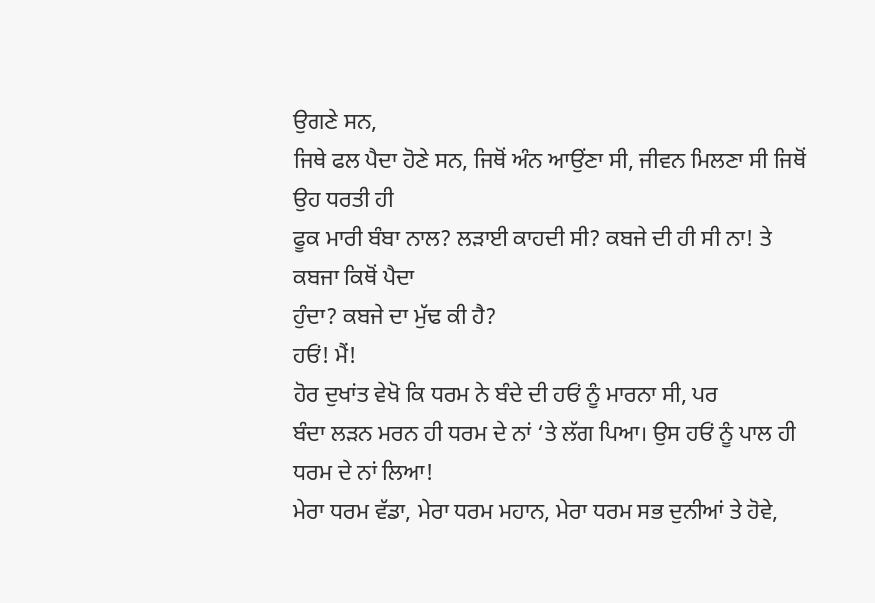ਉਗਣੇ ਸਨ,
ਜਿਥੇ ਫਲ ਪੈਦਾ ਹੋਣੇ ਸਨ, ਜਿਥੋਂ ਅੰਨ ਆਉਂਣਾ ਸੀ, ਜੀਵਨ ਮਿਲਣਾ ਸੀ ਜਿਥੋਂ ਉਹ ਧਰਤੀ ਹੀ
ਫੂਕ ਮਾਰੀ ਬੰਬਾ ਨਾਲ? ਲੜਾਈ ਕਾਹਦੀ ਸੀ? ਕਬਜੇ ਦੀ ਹੀ ਸੀ ਨਾ! ਤੇ ਕਬਜਾ ਕਿਥੋਂ ਪੈਦਾ
ਹੁੰਦਾ? ਕਬਜੇ ਦਾ ਮੁੱਢ ਕੀ ਹੈ?
ਹਓਂ! ਮੈਂ!
ਹੋਰ ਦੁਖਾਂਤ ਵੇਖੋ ਕਿ ਧਰਮ ਨੇ ਬੰਦੇ ਦੀ ਹਓਂ ਨੂੰ ਮਾਰਨਾ ਸੀ, ਪਰ
ਬੰਦਾ ਲੜਨ ਮਰਨ ਹੀ ਧਰਮ ਦੇ ਨਾਂ ‘ਤੇ ਲੱਗ ਪਿਆ। ਉਸ ਹਓਂ ਨੂੰ ਪਾਲ ਹੀ ਧਰਮ ਦੇ ਨਾਂ ਲਿਆ!
ਮੇਰਾ ਧਰਮ ਵੱਡਾ, ਮੇਰਾ ਧਰਮ ਮਹਾਨ, ਮੇਰਾ ਧਰਮ ਸਭ ਦੁਨੀਆਂ ਤੇ ਹੋਵੇ,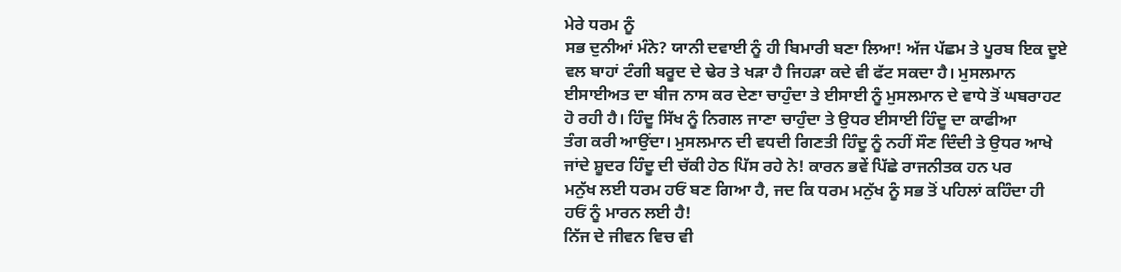ਮੇਰੇ ਧਰਮ ਨੂੰ
ਸਭ ਦੁਨੀਆਂ ਮੰਨੇ? ਯਾਨੀ ਦਵਾਈ ਨੂੰ ਹੀ ਬਿਮਾਰੀ ਬਣਾ ਲਿਆ! ਅੱਜ ਪੱਛਮ ਤੇ ਪੂਰਬ ਇਕ ਦੂਏ
ਵਲ ਬਾਹਾਂ ਟੰਗੀ ਬਰੂਦ ਦੇ ਢੇਰ ਤੇ ਖੜਾ ਹੈ ਜਿਹੜਾ ਕਦੇ ਵੀ ਫੱਟ ਸਕਦਾ ਹੈ। ਮੁਸਲਮਾਨ
ਈਸਾਈਅਤ ਦਾ ਬੀਜ ਨਾਸ ਕਰ ਦੇਣਾ ਚਾਹੁੰਦਾ ਤੇ ਈਸਾਈ ਨੂੰ ਮੁਸਲਮਾਨ ਦੇ ਵਾਧੇ ਤੋਂ ਘਬਰਾਹਟ
ਹੋ ਰਹੀ ਹੈ। ਹਿੰਦੂ ਸਿੱਖ ਨੂੰ ਨਿਗਲ ਜਾਣਾ ਚਾਹੁੰਦਾ ਤੇ ਉਧਰ ਈਸਾਈ ਹਿੰਦੂ ਦਾ ਕਾਫੀਆ
ਤੰਗ ਕਰੀ ਆਉਂਦਾ। ਮੁਸਲਮਾਨ ਦੀ ਵਧਦੀ ਗਿਣਤੀ ਹਿੰਦੂ ਨੂੰ ਨਹੀਂ ਸੌਣ ਦਿੰਦੀ ਤੇ ਉਧਰ ਆਖੇ
ਜਾਂਦੇ ਸ਼ੂਦਰ ਹਿੰਦੂ ਦੀ ਚੱਕੀ ਹੇਠ ਪਿੱਸ ਰਹੇ ਨੇ! ਕਾਰਨ ਭਵੇਂ ਪਿੱਛੇ ਰਾਜਨੀਤਕ ਹਨ ਪਰ
ਮਨੁੱਖ ਲਈ ਧਰਮ ਹਓਂ ਬਣ ਗਿਆ ਹੈ, ਜਦ ਕਿ ਧਰਮ ਮਨੁੱਖ ਨੂੰ ਸਭ ਤੋਂ ਪਹਿਲਾਂ ਕਹਿੰਦਾ ਹੀ
ਹਓਂ ਨੂੰ ਮਾਰਨ ਲਈ ਹੈ!
ਨਿੱਜ ਦੇ ਜੀਵਨ ਵਿਚ ਵੀ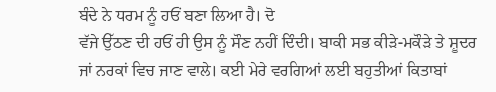ਬੰਦੇ ਨੇ ਧਰਮ ਨੂੰ ਹਓਂ ਬਣਾ ਲਿਆ ਹੈ। ਦੋ
ਵੱਜੇ ਉੱਠਣ ਦੀ ਹਓਂ ਹੀ ਉਸ ਨੂੰ ਸੌਣ ਨਹੀਂ ਦਿੰਦੀ। ਬਾਕੀ ਸਭ ਕੀੜੇ-ਮਕੌੜੇ ਤੇ ਸ਼ੂਦਰ
ਜਾਂ ਨਰਕਾਂ ਵਿਚ ਜਾਣ ਵਾਲੇ। ਕਈ ਮੇਰੇ ਵਰਗਿਆਂ ਲਈ ਬਹੁਤੀਆਂ ਕਿਤਾਬਾਂ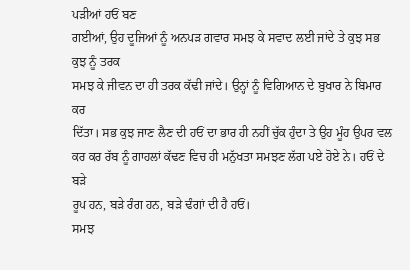ਪੜੀਆਂ ਹਓਂ ਬਣ
ਗਈਆਂ, ਉਹ ਦੂਜਿਆਂ ਨੂੰ ਅਨਪੜ ਗਵਾਰ ਸਮਝ ਕੇ ਸਵਾਦ ਲਈ ਜਾਂਦੇ ਤੇ ਕੁਝ ਸਭ ਕੁਝ ਨੂੰ ਤਰਕ
ਸਮਝ ਕੇ ਜੀਵਨ ਦਾ ਹੀ ਤਰਕ ਕੱਢੀ ਜਾਂਦੇ। ਉਨ੍ਹਾਂ ਨੂੰ ਵਿਗਿਆਨ ਦੇ ਬੁਖਾਰ ਨੇ ਬਿਮਾਰ ਕਰ
ਦਿੱਤਾ। ਸਭ ਕੁਝ ਜਾਣ ਲੈਣ ਦੀ ਹਓਂ ਦਾ ਭਾਰ ਹੀ ਨਹੀਂ ਚੁੱਕ ਹੁੰਦਾ ਤੇ ਉਹ ਮੂੰਹ ਉਪਰ ਵਲ
ਕਰ ਕਰ ਰੱਬ ਨੂੰ ਗਾਹਲਾਂ ਕੱਢਣ ਵਿਚ ਹੀ ਮਨੁੱਖਤਾ ਸਮਝਣ ਲੱਗ ਪਏ ਹੋਏ ਨੇ। ਹਓਂ ਦੇ ਬੜੇ
ਰੂਪ ਹਨ, ਬੜੇ ਰੰਗ ਹਨ, ਬੜੇ ਢੰਗਾਂ ਦੀ ਹੈ ਹਓਂ।
ਸਮਝ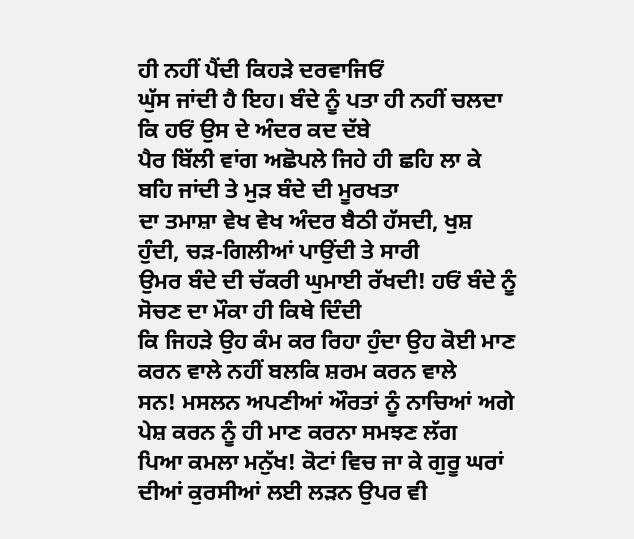ਹੀ ਨਹੀਂ ਪੈਂਦੀ ਕਿਹੜੇ ਦਰਵਾਜਿਓਂ
ਘੁੱਸ ਜਾਂਦੀ ਹੈ ਇਹ। ਬੰਦੇ ਨੂੰ ਪਤਾ ਹੀ ਨਹੀਂ ਚਲਦਾ ਕਿ ਹਓਂ ਉਸ ਦੇ ਅੰਦਰ ਕਦ ਦੱਬੇ
ਪੈਰ ਬਿੱਲੀ ਵਾਂਗ ਅਛੋਪਲੇ ਜਿਹੇ ਹੀ ਛਹਿ ਲਾ ਕੇ ਬਹਿ ਜਾਂਦੀ ਤੇ ਮੁੜ ਬੰਦੇ ਦੀ ਮੂਰਖਤਾ
ਦਾ ਤਮਾਸ਼ਾ ਵੇਖ ਵੇਖ ਅੰਦਰ ਬੈਠੀ ਹੱਸਦੀ, ਖੁਸ਼ ਹੁੰਦੀ, ਚੜ-ਗਿਲੀਆਂ ਪਾਉਂਦੀ ਤੇ ਸਾਰੀ
ਉਮਰ ਬੰਦੇ ਦੀ ਚੱਕਰੀ ਘੁਮਾਈ ਰੱਖਦੀ! ਹਓਂ ਬੰਦੇ ਨੂੰ ਸੋਚਣ ਦਾ ਮੌਕਾ ਹੀ ਕਿਥੇ ਦਿੰਦੀ
ਕਿ ਜਿਹੜੇ ਉਹ ਕੰਮ ਕਰ ਰਿਹਾ ਹੁੰਦਾ ਉਹ ਕੋਈ ਮਾਣ ਕਰਨ ਵਾਲੇ ਨਹੀਂ ਬਲਕਿ ਸ਼ਰਮ ਕਰਨ ਵਾਲੇ
ਸਨ! ਮਸਲਨ ਅਪਣੀਆਂ ਔਰਤਾਂ ਨੂੰ ਨਾਚਿਆਂ ਅਗੇ ਪੇਸ਼ ਕਰਨ ਨੂੰ ਹੀ ਮਾਣ ਕਰਨਾ ਸਮਝਣ ਲੱਗ
ਪਿਆ ਕਮਲਾ ਮਨੁੱਖ! ਕੋਟਾਂ ਵਿਚ ਜਾ ਕੇ ਗੁਰੂ ਘਰਾਂ ਦੀਆਂ ਕੁਰਸੀਆਂ ਲਈ ਲੜਨ ਉਪਰ ਵੀ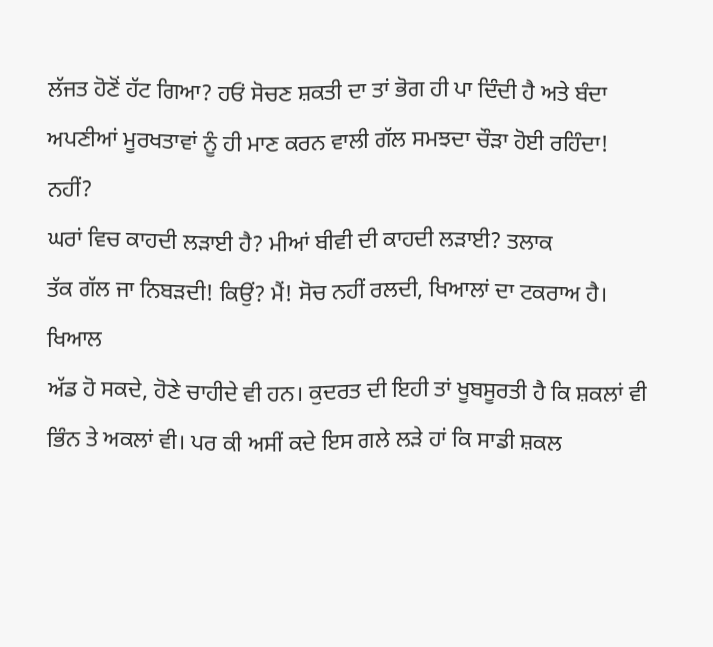ਲੱਜਤ ਹੋਣੋਂ ਹੱਟ ਗਿਆ? ਹਓਂ ਸੋਚਣ ਸ਼ਕਤੀ ਦਾ ਤਾਂ ਭੋਗ ਹੀ ਪਾ ਦਿੰਦੀ ਹੈ ਅਤੇ ਬੰਦਾ
ਅਪਣੀਆਂ ਮੂਰਖਤਾਵਾਂ ਨੂੰ ਹੀ ਮਾਣ ਕਰਨ ਵਾਲੀ ਗੱਲ ਸਮਝਦਾ ਚੌੜਾ ਹੋਈ ਰਹਿੰਦਾ! ਨਹੀਂ?
ਘਰਾਂ ਵਿਚ ਕਾਹਦੀ ਲੜਾਈ ਹੈ? ਮੀਆਂ ਬੀਵੀ ਦੀ ਕਾਹਦੀ ਲੜਾਈ? ਤਲਾਕ
ਤੱਕ ਗੱਲ ਜਾ ਨਿਬੜਦੀ! ਕਿਉਂ? ਮੈਂ! ਸੋਚ ਨਹੀਂ ਰਲਦੀ, ਖਿਆਲਾਂ ਦਾ ਟਕਰਾਅ ਹੈ। ਖਿਆਲ
ਅੱਡ ਹੋ ਸਕਦੇ, ਹੋਣੇ ਚਾਹੀਦੇ ਵੀ ਹਨ। ਕੁਦਰਤ ਦੀ ਇਹੀ ਤਾਂ ਖੂਬਸੂਰਤੀ ਹੈ ਕਿ ਸ਼ਕਲਾਂ ਵੀ
ਭਿੰਨ ਤੇ ਅਕਲਾਂ ਵੀ। ਪਰ ਕੀ ਅਸੀਂ ਕਦੇ ਇਸ ਗਲੇ ਲੜੇ ਹਾਂ ਕਿ ਸਾਡੀ ਸ਼ਕਲ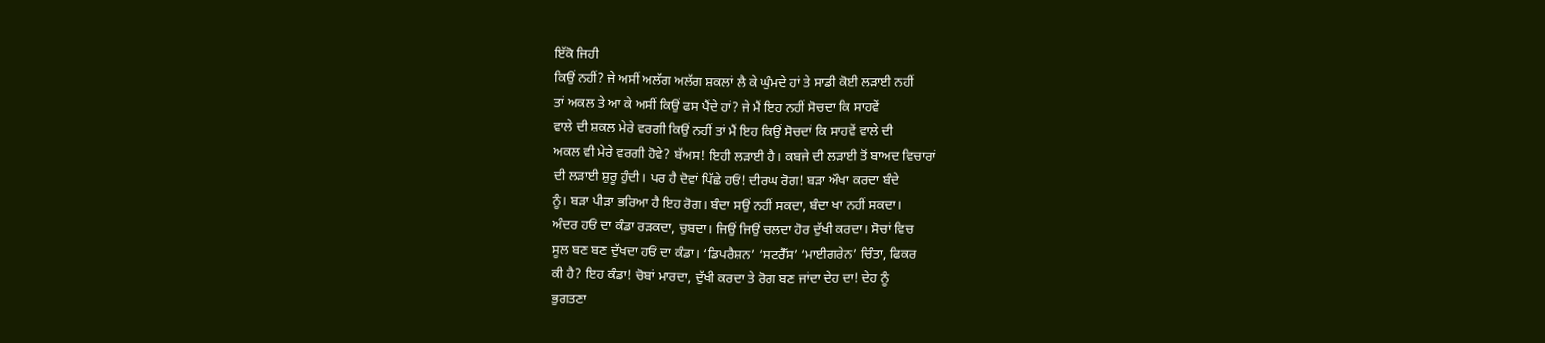ਇੱਕੋ ਜਿਹੀ
ਕਿਉਂ ਨਹੀਂ? ਜੇ ਅਸੀਂ ਅਲੱਗ ਅਲੱਗ ਸ਼ਕਲਾਂ ਲੈ ਕੇ ਘੁੰਮਦੇ ਹਾਂ ਤੇ ਸਾਡੀ ਕੋਈ ਲੜਾਈ ਨਹੀਂ
ਤਾਂ ਅਕਲ ਤੇ ਆ ਕੇ ਅਸੀਂ ਕਿਉਂ ਫਸ ਪੈਂਦੇ ਹਾਂ? ਜੇ ਮੈਂ ਇਹ ਨਹੀਂ ਸੋਚਦਾ ਕਿ ਸਾਹਵੇਂ
ਵਾਲੇ ਦੀ ਸ਼ਕਲ ਮੇਰੇ ਵਰਗੀ ਕਿਉਂ ਨਹੀਂ ਤਾਂ ਮੈਂ ਇਹ ਕਿਉਂ ਸੋਚਦਾਂ ਕਿ ਸਾਹਵੇਂ ਵਾਲੇ ਦੀ
ਅਕਲ ਵੀ ਮੇਰੇ ਵਰਗੀ ਹੋਵੇ? ਬੱਅਸ! ਇਹੀ ਲੜਾਈ ਹੈ। ਕਬਜੇ ਦੀ ਲੜਾਈ ਤੋਂ ਬਾਅਦ ਵਿਚਾਰਾਂ
ਦੀ ਲੜਾਈ ਸ਼ੁਰੂ ਹੁੰਦੀ। ਪਰ ਹੈ ਦੋਵਾਂ ਪਿੱਛੇ ਹਓਂ! ਦੀਰਘ ਰੋਗ! ਬੜਾ ਔਖਾ ਕਰਦਾ ਬੰਦੇ
ਨੂੰ। ਬੜਾ ਪੀੜਾ ਭਰਿਆ ਹੈ ਇਹ ਰੋਗ। ਬੰਦਾ ਸਉਂ ਨਹੀਂ ਸਕਦਾ, ਬੰਦਾ ਖਾ ਨਹੀਂ ਸਕਦਾ।
ਅੰਦਰ ਹਓਂ ਦਾ ਕੰਡਾ ਰੜਕਦਾ, ਚੁਬਦਾ। ਜਿਉਂ ਜਿਉਂ ਚਲਦਾ ਹੋਰ ਦੁੱਖੀ ਕਰਦਾ। ਸੋਚਾਂ ਵਿਚ
ਸੂਲ ਬਣ ਬਣ ਦੁੱਖਦਾ ਹਓਂ ਦਾ ਕੰਡਾ। ‘ਡਿਪਰੈਸ਼ਨ’ ‘ਸਟਰੈੱਸ’ ‘ਮਾਈਗਰੇਨ’ ਚਿੰਤਾ, ਫਿਕਰ
ਕੀ ਹੈ? ਇਹ ਕੰਡਾ! ਚੋਬਾਂ ਮਾਰਦਾ, ਦੁੱਖੀ ਕਰਦਾ ਤੇ ਰੋਗ ਬਣ ਜਾਂਦਾ ਦੇਹ ਦਾ! ਦੇਹ ਨੂੰ
ਭੁਗਤਣਾ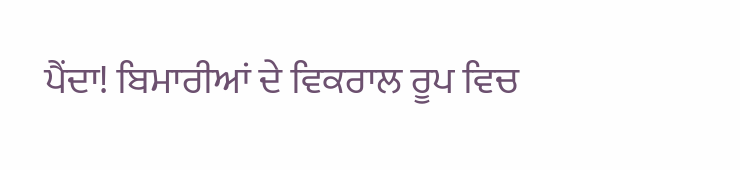ਪੈਂਦਾ! ਬਿਮਾਰੀਆਂ ਦੇ ਵਿਕਰਾਲ ਰੂਪ ਵਿਚ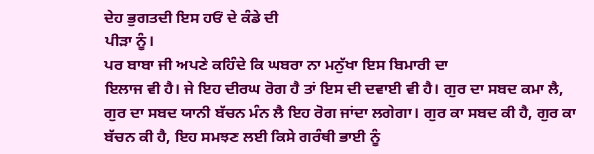ਦੇਹ ਭੁਗਤਦੀ ਇਸ ਹਓਂ ਦੇ ਕੰਡੇ ਦੀ
ਪੀੜਾ ਨੂੰ।
ਪਰ ਬਾਬਾ ਜੀ ਅਪਣੇ ਕਹਿੰਦੇ ਕਿ ਘਬਰਾ ਨਾ ਮਨੁੱਖਾ ਇਸ ਬਿਮਾਰੀ ਦਾ
ਇਲਾਜ ਵੀ ਹੈ। ਜੇ ਇਹ ਦੀਰਘ ਰੋਗ ਹੈ ਤਾਂ ਇਸ ਦੀ ਦਵਾਈ ਵੀ ਹੈ। ਗੁਰ ਦਾ ਸਬਦ ਕਮਾ ਲੈ,
ਗੁਰ ਦਾ ਸਬਦ ਯਾਨੀ ਬੱਚਨ ਮੰਨ ਲੈ ਇਹ ਰੋਗ ਜਾਂਦਾ ਲਗੇਗਾ। ਗੁਰ ਕਾ ਸਬਦ ਕੀ ਹੈ, ਗੁਰ ਕਾ
ਬੱਚਨ ਕੀ ਹੈ, ਇਹ ਸਮਝਣ ਲਈ ਕਿਸੇ ਗਰੰਥੀ ਭਾਈ ਨੂੰ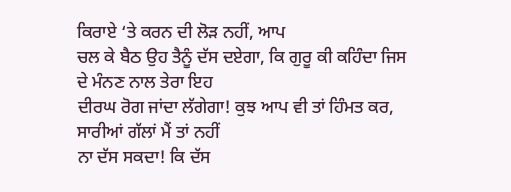ਕਿਰਾਏ ‘ਤੇ ਕਰਨ ਦੀ ਲੋੜ ਨਹੀਂ, ਆਪ
ਚਲ ਕੇ ਬੈਠ ਉਹ ਤੈਨੂੰ ਦੱਸ ਦਏਗਾ, ਕਿ ਗੁਰੂ ਕੀ ਕਹਿੰਦਾ ਜਿਸ ਦੇ ਮੰਨਣ ਨਾਲ ਤੇਰਾ ਇਹ
ਦੀਰਘ ਰੋਗ ਜਾਂਦਾ ਲੱਗੇਗਾ! ਕੁਝ ਆਪ ਵੀ ਤਾਂ ਹਿੰਮਤ ਕਰ, ਸਾਰੀਆਂ ਗੱਲਾਂ ਮੈਂ ਤਾਂ ਨਹੀਂ
ਨਾ ਦੱਸ ਸਕਦਾ! ਕਿ ਦੱਸ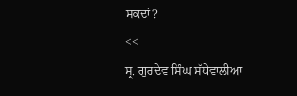ਸਕਦਾਂ?
<<
ਸ੍ਰ. ਗੁਰਦੇਵ ਸਿੰਘ ਸੱਧੇਵਾਲੀਆ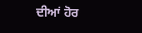ਦੀਆਂ ਹੋਰ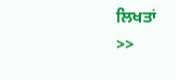ਲਿਖਤਾਂ
>>